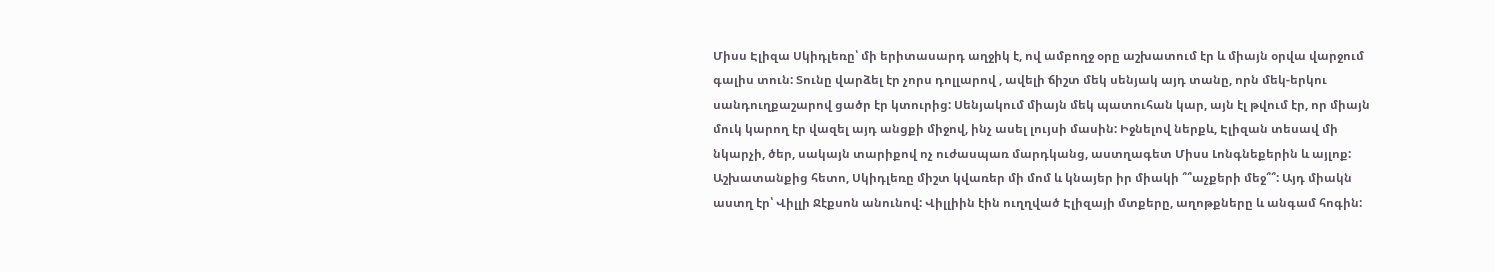Միսս Էլիզա Սկիդլեռը՝ մի երիտասարդ աղջիկ է, ով ամբողջ օրը աշխատում էր և միայն օրվա վարջում գալիս տուն: Տունը վարձել էր չորս դոլլարով , ավելի ճիշտ մեկ սենյակ այդ տանը, որն մեկ-երկու սանդուղքաշարով ցածր էր կտուրից: Սենյակում միայն մեկ պատուհան կար, այն էլ թվում էր, որ միայն մուկ կարող էր վազել այդ անցքի միջով, ինչ ասել լույսի մասին: Իջնելով ներքև, Էլիզան տեսավ մի նկարչի, ծեր, սակայն տարիքով ոչ ուժասպառ մարդկանց, աստղագետ Միսս Լոնգնեքերին և այլոք: Աշխատանքից հետո, Սկիդլեռը միշտ կվառեր մի մոմ և կնայեր իր միակի ՞՞աչքերի մեջ՞՞: Այդ միակն աստղ էր՝ Վիլլի Ջէքսոն անունով: Վիլլիին էին ուղղված Էլիզայի մտքերը, աղոթքները և անգամ հոգին: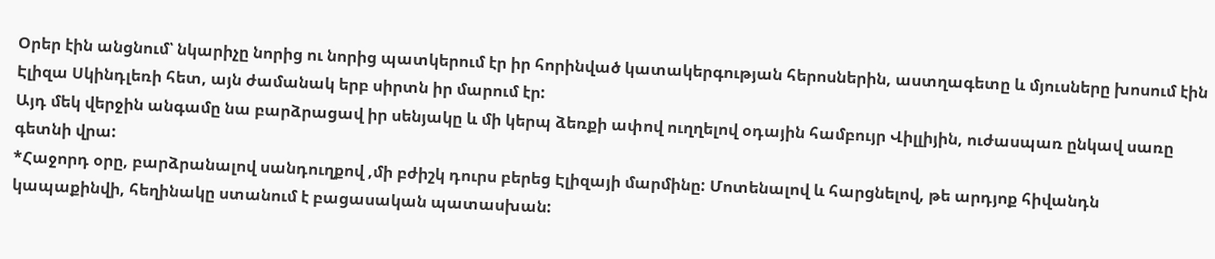Օրեր էին անցնում՝ նկարիչը նորից ու նորից պատկերում էր իր հորինված կատակերգության հերոսներին, աստղագետը և մյուսները խոսում էին Էլիզա Սկինդլեռի հետ, այն ժամանակ երբ սիրտն իր մարում էր:
Այդ մեկ վերջին անգամը նա բարձրացավ իր սենյակը և մի կերպ ձեռքի ափով ուղղելով օդային համբույր Վիլլիյին, ուժասպառ ընկավ սառը գետնի վրա:
*Հաջորդ օրը, բարձրանալով սանդուղքով ,մի բժիշկ դուրս բերեց Էլիզայի մարմինը: Մոտենալով և հարցնելով, թե արդյոք հիվանդն կապաքինվի, հեղինակը ստանում է բացասական պատասխան: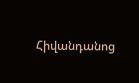Հիվանդանոց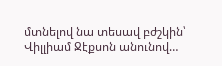մտնելով նա տեսավ բժշկին՝ Վիլլիամ Ջէքսոն անունով…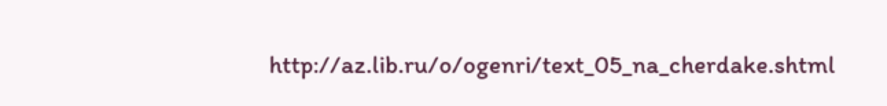http://az.lib.ru/o/ogenri/text_05_na_cherdake.shtml